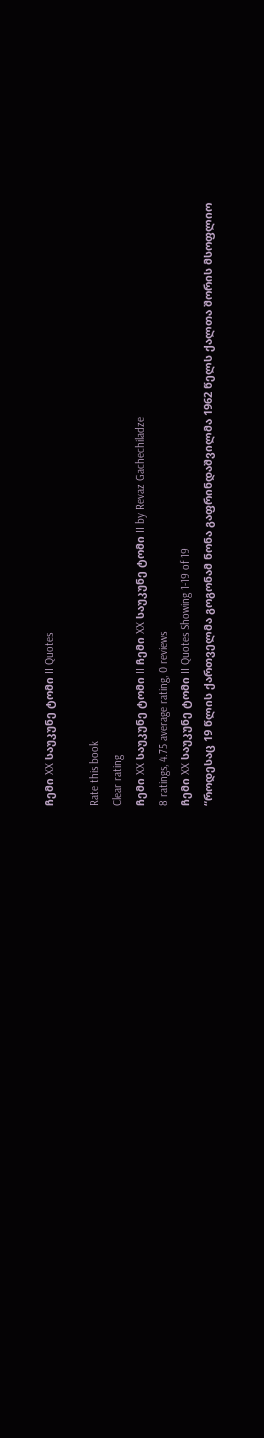ჩემი XX საუკუნე ტომი II Quotes

Rate this book
Clear rating
ჩემი XX საუკუნე ტომი II ჩემი XX საუკუნე ტომი II by Revaz Gachechiladze
8 ratings, 4.75 average rating, 0 reviews
ჩემი XX საუკუნე ტომი II Quotes Showing 1-19 of 19
“როდესაც 19 წლის ქართველმა გოგონამ ნონა გაფრინდაშვილმა 1962 წელს ქალთა შორის მსოფლიო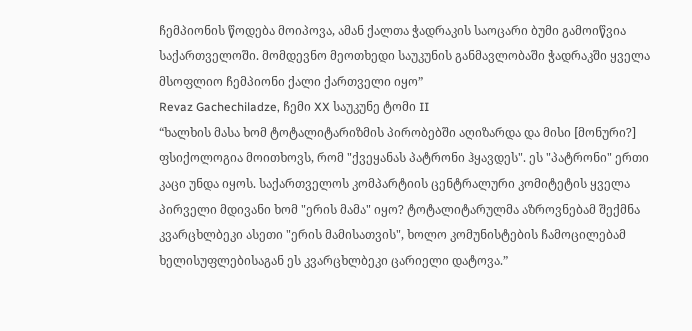ჩემპიონის წოდება მოიპოვა, ამან ქალთა ჭადრაკის საოცარი ბუმი გამოიწვია საქართველოში. მომდევნო მეოთხედი საუკუნის განმავლობაში ჭადრაკში ყველა მსოფლიო ჩემპიონი ქალი ქართველი იყო”
Revaz Gachechiladze, ჩემი XX საუკუნე ტომი II
“ხალხის მასა ხომ ტოტალიტარიზმის პირობებში აღიზარდა და მისი [მონური?] ფსიქოლოგია მოითხოვს, რომ "ქვეყანას პატრონი ჰყავდეს". ეს "პატრონი" ერთი კაცი უნდა იყოს. საქართველოს კომპარტიის ცენტრალური კომიტეტის ყველა პირველი მდივანი ხომ "ერის მამა" იყო? ტოტალიტარულმა აზროვნებამ შექმნა კვარცხლბეკი ასეთი "ერის მამისათვის", ხოლო კომუნისტების ჩამოცილებამ ხელისუფლებისაგან ეს კვარცხლბეკი ცარიელი დატოვა.”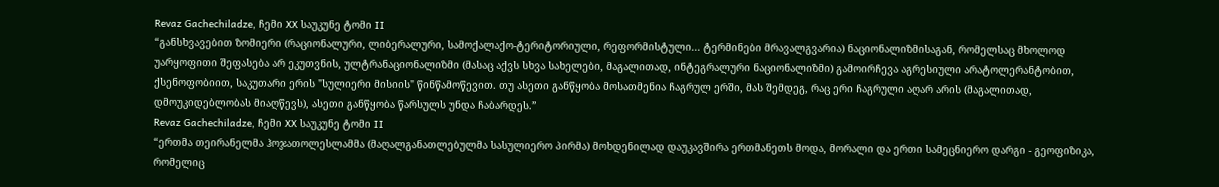Revaz Gachechiladze, ჩემი XX საუკუნე ტომი II
“განსხვავებით ზომიერი (რაციონალური, ლიბერალური, სამოქალაქო-ტერიტორიული, რეფორმისტული... ტერმინები მრავალგვარია) ნაციონალიზმისაგან, რომელსაც მხოლოდ უარყოფითი შეფასება არ ეკუთვნის, ულტრანაციონალიზმი (მასაც აქვს სხვა სახელები, მაგალითად, ინტეგრალური ნაციონალიზმი) გამოირჩევა აგრესიული არატოლერანტობით, ქსენოფობიით, საკუთარი ერის "სულიერი მისიის" წინწამოწევით. თუ ასეთი განწყობა მოსათმენია ჩაგრულ ერში, მას შემდეგ, რაც ერი ჩაგრული აღარ არის (მაგალითად, დმოუკიდებლობას მიაღწევს), ასეთი განწყობა წარსულს უნდა ჩაბარდეს.”
Revaz Gachechiladze, ჩემი XX საუკუნე ტომი II
“ერთმა თეირანელმა ჰოჯათოლესლამმა (მაღალგანათლებულმა სასულიერო პირმა) მოხდენილად დაუკავშირა ერთმანეთს მოდა, მორალი და ერთი სამეცნიერო დარგი - გეოფიზიკა, რომელიც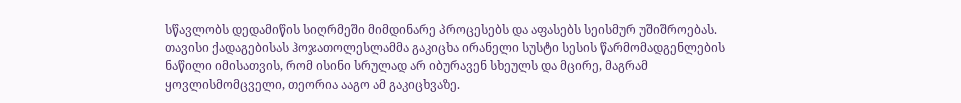სწავლობს დედამიწის სიღრმეში მიმდინარე პროცესებს და აფასებს სეისმურ უშიშროებას. თავისი ქადაგებისას ჰოჯათოლესლამმა გაკიცხა ირანელი სუსტი სესის წარმომადგენლების ნაწილი იმისათვის, რომ ისინი სრულად არ იბურავენ სხეულს და მცირე, მაგრამ ყოვლისმომცველი, თეორია ააგო ამ გაკიცხვაზე.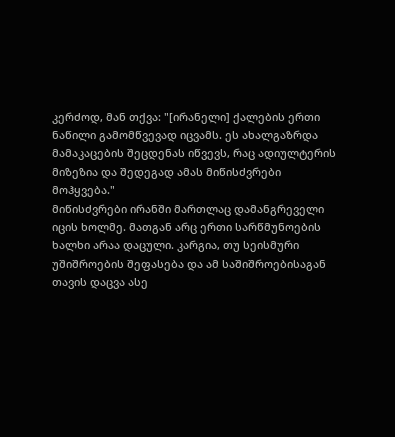კერძოდ, მან თქვა: "[ირანელი] ქალების ერთი ნაწილი გამომწვევად იცვამს. ეს ახალგაზრდა მამაკაცების შეცდენას იწვევს, რაც ადიულტერის მიზეზია და შედეგად ამას მიწისძვრები მოჰყვება."
მიწისძვრები ირანში მართლაც დამანგრეველი იცის ხოლმე. მათგან არც ერთი სარწმუნოების ხალხი არაა დაცული. კარგია, თუ სეისმური უშიშროების შეფასება და ამ საშიშროებისაგან თავის დაცვა ასე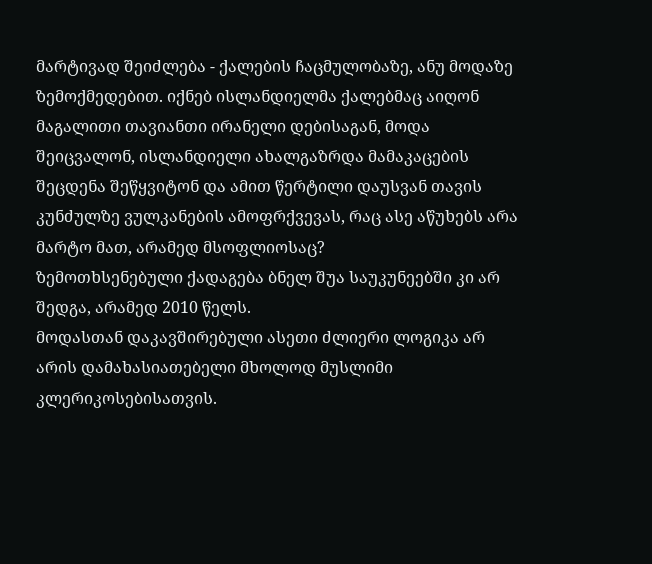მარტივად შეიძლება - ქალების ჩაცმულობაზე, ანუ მოდაზე ზემოქმედებით. იქნებ ისლანდიელმა ქალებმაც აიღონ მაგალითი თავიანთი ირანელი დებისაგან, მოდა შეიცვალონ, ისლანდიელი ახალგაზრდა მამაკაცების შეცდენა შეწყვიტონ და ამით წერტილი დაუსვან თავის კუნძულზე ვულკანების ამოფრქვევას, რაც ასე აწუხებს არა მარტო მათ, არამედ მსოფლიოსაც?
ზემოთხსენებული ქადაგება ბნელ შუა საუკუნეებში კი არ შედგა, არამედ 2010 წელს.
მოდასთან დაკავშირებული ასეთი ძლიერი ლოგიკა არ არის დამახასიათებელი მხოლოდ მუსლიმი კლერიკოსებისათვის.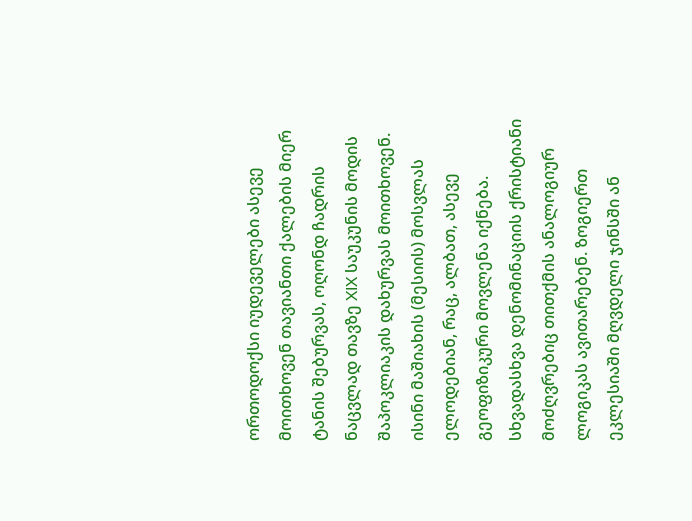ორთოდოქსი იუდეველები ასევე მოითხოვენ თავიანთი ქალების მიერ ტანის შებურვას, ოღონდ ჩადრის ნაცვლად თავზე XIX საუკუნის მოდის შაპოკლიაკის დახურვას მოითხოვენ. ისინი მაშიახის (მესიის) მოსვლას ელოდებიან, რაც, ალბათ, ასევე გეოფიზიკური მოვლენა იქნება.
სხვადასხვა დენომინაციის ქრისტიანი მოძღვრებიც თითქმის ანალოგიურ ლოგიკას ავითარებენ. ზოგიერთ ეკლესიაში მღვდელი ჯინსში ან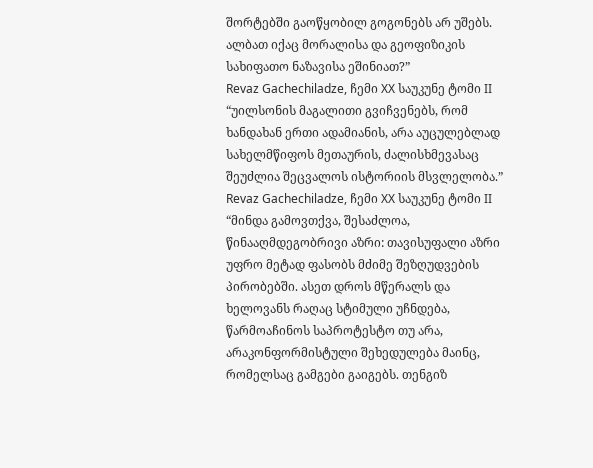შორტებში გაოწყობილ გოგონებს არ უშებს. ალბათ იქაც მორალისა და გეოფიზიკის სახიფათო ნაზავისა ეშინიათ?”
Revaz Gachechiladze, ჩემი XX საუკუნე ტომი II
“უილსონის მაგალითი გვიჩვენებს, რომ ხანდახან ერთი ადამიანის, არა აუცულებლად სახელმწიფოს მეთაურის, ძალისხმევასაც შეუძლია შეცვალოს ისტორიის მსვლელობა.”
Revaz Gachechiladze, ჩემი XX საუკუნე ტომი II
“მინდა გამოვთქვა, შესაძლოა, წინააღმდეგობრივი აზრი: თავისუფალი აზრი უფრო მეტად ფასობს მძიმე შეზღუდვების პირობებში. ასეთ დროს მწერალს და ხელოვანს რაღაც სტიმული უჩნდება, წარმოაჩინოს საპროტესტო თუ არა, არაკონფორმისტული შეხედულება მაინც, რომელსაც გამგები გაიგებს. თენგიზ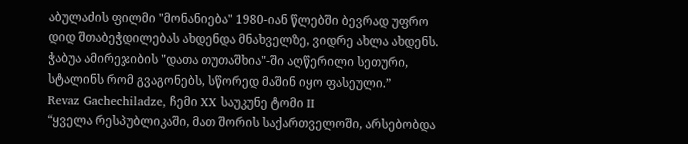აბულაძის ფილმი "მონანიება" 1980-იან წლებში ბევრად უფრო დიდ შთაბეჭდილებას ახდენდა მნახველზე, ვიდრე ახლა ახდენს. ჭაბუა ამირეჯიბის "დათა თუთაშხია"-ში აღწერილი სეთური, სტალინს რომ გვაგონებს, სწორედ მაშინ იყო ფასეული.”
Revaz Gachechiladze, ჩემი XX საუკუნე ტომი II
“ყველა რესპუბლიკაში, მათ შორის საქართველოში, არსებობდა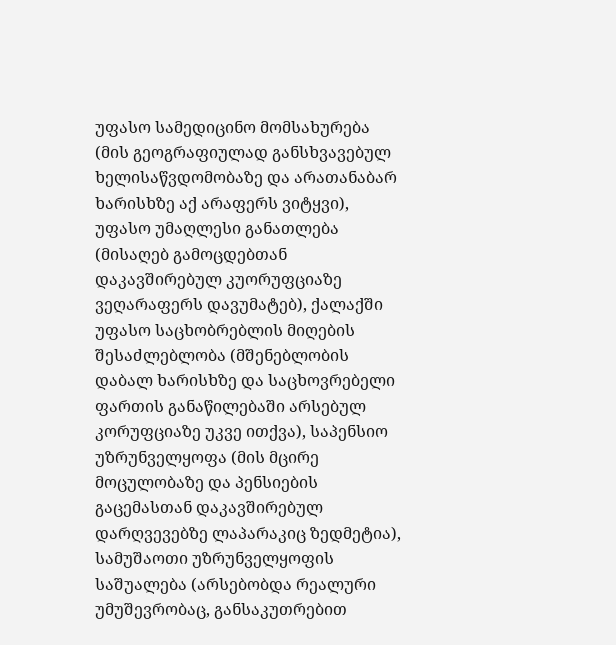უფასო სამედიცინო მომსახურება (მის გეოგრაფიულად განსხვავებულ ხელისაწვდომობაზე და არათანაბარ ხარისხზე აქ არაფერს ვიტყვი), უფასო უმაღლესი განათლება (მისაღებ გამოცდებთან დაკავშირებულ კუორუფციაზე ვეღარაფერს დავუმატებ), ქალაქში უფასო საცხობრებლის მიღების შესაძლებლობა (მშენებლობის დაბალ ხარისხზე და საცხოვრებელი ფართის განაწილებაში არსებულ კორუფციაზე უკვე ითქვა), საპენსიო უზრუნველყოფა (მის მცირე მოცულობაზე და პენსიების გაცემასთან დაკავშირებულ დარღვევებზე ლაპარაკიც ზედმეტია), სამუშაოთი უზრუნველყოფის საშუალება (არსებობდა რეალური უმუშევრობაც, განსაკუთრებით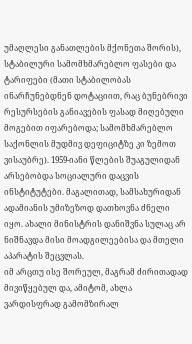უმაღლესი განათლების მქონეთა შორის), სტაბილური სამომხმარებლო ფასები და ტარიფები (მათი სტაბილობას ინარჩუნებდნენ დოტაციით, რაც ბუნებრივი რესურსების განიავების ფასად მიღებული მოგებით იფარებოდა; სამომხმარებლო საქონლის მუდმივ დეფიციტზე კი ზემოთ ვისაუბრე). 1959-იანი წლების შუაგულიდან არსებობდა სოციალური დაცვის ინსტიტუტები. მაგალითად, სამსახურიდან ადამიანის უმიზეზოდ დათხოვნა ძნელი იყო. ახალი მინისტრის დანიშვნა სულაც არ ნიშნავდა მისი მოადგილეებისა და მთელი აპარატის შეცვლას.
იმ არცთუ ისე შორეულ, მაგრამ ძირითადად მივიწყებულ და, ამიტომ, ახლა ვარდისფრად გამომზირალ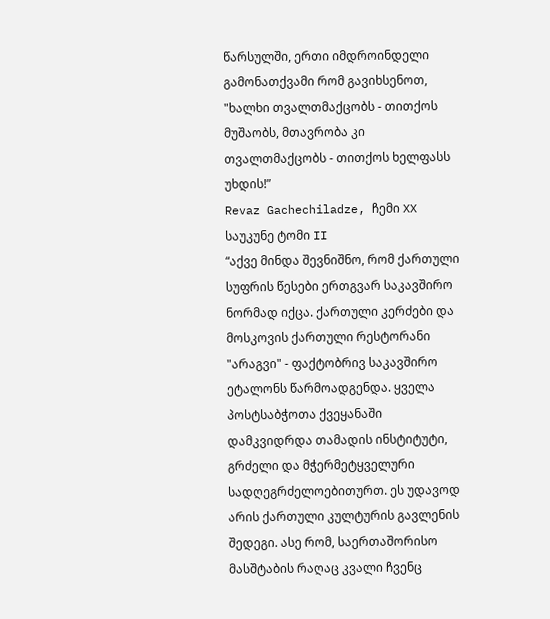წარსულში, ერთი იმდროინდელი გამონათქვამი რომ გავიხსენოთ, "ხალხი თვალთმაქცობს - თითქოს მუშაობს, მთავრობა კი თვალთმაქცობს - თითქოს ხელფასს უხდის!”
Revaz Gachechiladze, ჩემი XX საუკუნე ტომი II
“აქვე მინდა შევნიშნო, რომ ქართული სუფრის წესები ერთგვარ საკავშირო ნორმად იქცა. ქართული კერძები და მოსკოვის ქართული რესტორანი "არაგვი" - ფაქტობრივ საკავშირო ეტალონს წარმოადგენდა. ყველა პოსტსაბჭოთა ქვეყანაში დამკვიდრდა თამადის ინსტიტუტი, გრძელი და მჭერმეტყველური სადღეგრძელოებითურთ. ეს უდავოდ არის ქართული კულტურის გავლენის შედეგი. ასე რომ, საერთაშორისო მასშტაბის რაღაც კვალი ჩვენც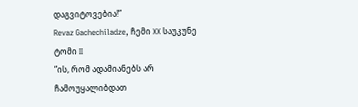დაგვიტოვებია!”
Revaz Gachechiladze, ჩემი XX საუკუნე ტომი II
“ის, რომ ადამიანებს არ ჩამოუყალიბდათ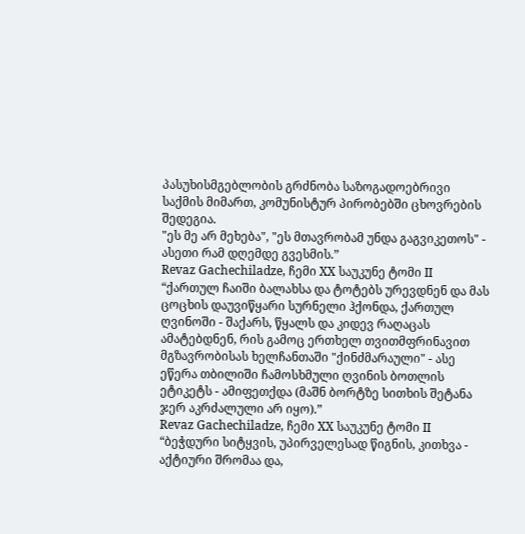პასუხისმგებლობის გრძნობა საზოგადოებრივი საქმის მიმართ, კომუნისტურ პირობებში ცხოვრების შედეგია.
"ეს მე არ მეხება", "ეს მთავრობამ უნდა გაგვიკეთოს" - ასეთი რამ დღემდე გვესმის.”
Revaz Gachechiladze, ჩემი XX საუკუნე ტომი II
“ქართულ ჩაიში ბალახსა და ტოტებს ურევდნენ და მას ცოცხის დაუვიწყარი სურნელი ჰქონდა, ქართულ ღვინოში - შაქარს, წყალს და კიდევ რაღაცას ამატებდნენ, რის გამოც ერთხელ თვითმფრინავით მგზავრობისას ხელჩანთაში "ქინძმარაული" - ასე ეწერა თბილიში ჩამოსხმული ღვინის ბოთლის ეტიკეტს - ამიფეთქდა (მაშნ ბორტზე სითხის შეტანა ჯერ აკრძალული არ იყო).”
Revaz Gachechiladze, ჩემი XX საუკუნე ტომი II
“ბეჭდური სიტყვის, უპირველესად წიგნის, კითხვა - აქტიური შრომაა და,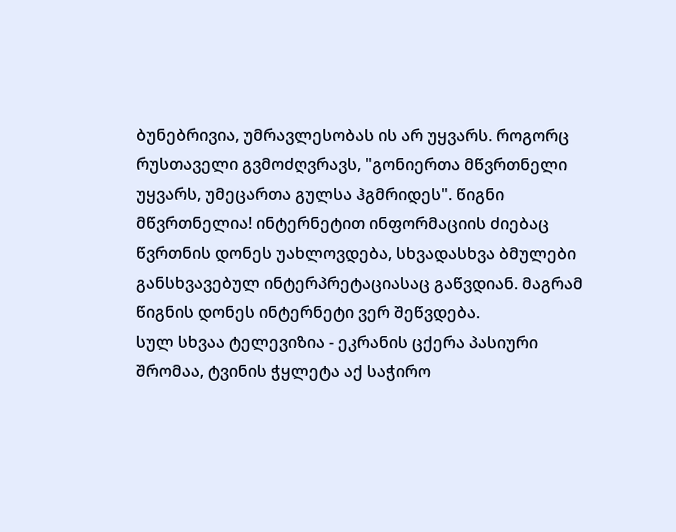ბუნებრივია, უმრავლესობას ის არ უყვარს. როგორც რუსთაველი გვმოძღვრავს, "გონიერთა მწვრთნელი უყვარს, უმეცართა გულსა ჰგმრიდეს". წიგნი მწვრთნელია! ინტერნეტით ინფორმაციის ძიებაც წვრთნის დონეს უახლოვდება, სხვადასხვა ბმულები განსხვავებულ ინტერპრეტაციასაც გაწვდიან. მაგრამ წიგნის დონეს ინტერნეტი ვერ შეწვდება.
სულ სხვაა ტელევიზია - ეკრანის ცქერა პასიური შრომაა, ტვინის ჭყლეტა აქ საჭირო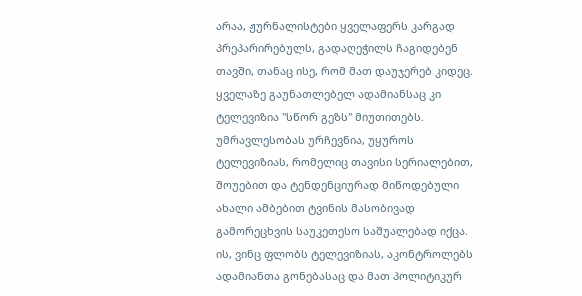არაა, ჟურნალისტები ყველაფერს კარგად პრეპარირებულს, გადაღეჭილს ჩაგიდებენ თავში, თანაც ისე, რომ მათ დაუჯერებ კიდეც. ყველაზე გაუნათლებელ ადამიანსაც კი ტელევიზია "სწორ გეზს" მიუთითებს.
უმრავლესობას ურჩევნია, უყუროს ტელევიზიას, რომელიც თავისი სერიალებით, შოუებით და ტენდენციურად მიწოდებული ახალი ამბებით ტვინის მასობივად გამორეცხვის საუკეთესო საშუალებად იქცა.
ის, ვინც ფლობს ტელევიზიას, აკონტროლებს ადამიანთა გონებასაც და მათ პოლიტიკურ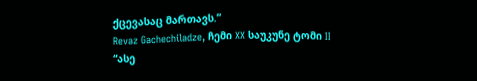ქცევასაც მართავს.”
Revaz Gachechiladze, ჩემი XX საუკუნე ტომი II
“ასე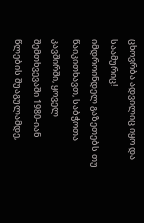ცხოვრბა ადვილიც იყო და საამურიც!
იმდროინდელ გაზეთებს თუ წაიკითხავთ, საბჭოთა კავშირში, ყოველ შემთხვევაში 1980-იან წლების შუაგულამდე,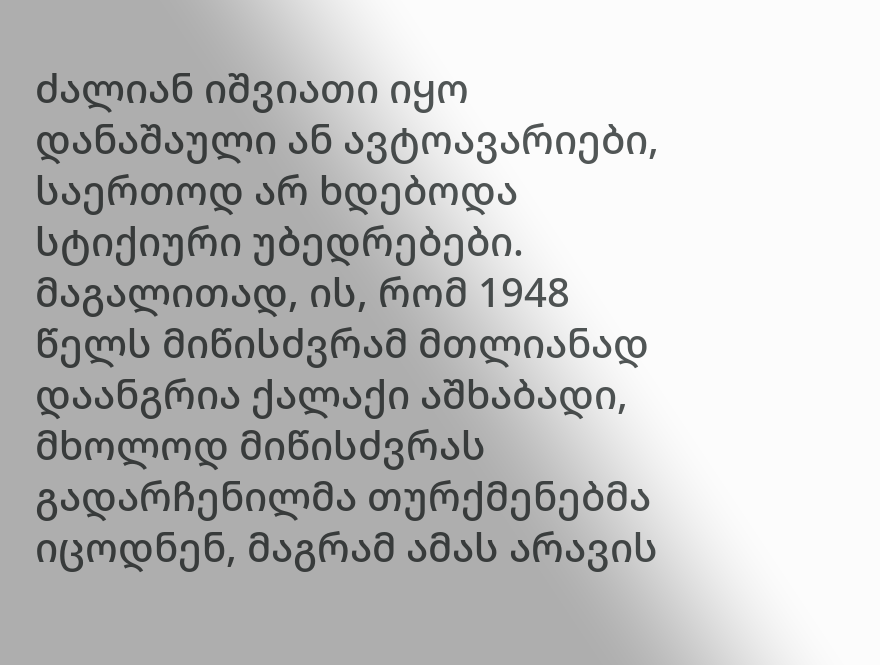ძალიან იშვიათი იყო დანაშაული ან ავტოავარიები, საერთოდ არ ხდებოდა სტიქიური უბედრებები. მაგალითად, ის, რომ 1948 წელს მიწისძვრამ მთლიანად დაანგრია ქალაქი აშხაბადი, მხოლოდ მიწისძვრას გადარჩენილმა თურქმენებმა იცოდნენ, მაგრამ ამას არავის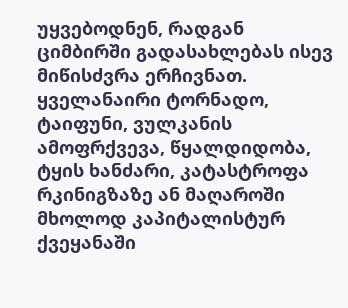უყვებოდნენ, რადგან ციმბირში გადასახლებას ისევ მიწისძვრა ერჩივნათ. ყველანაირი ტორნადო, ტაიფუნი, ვულკანის ამოფრქვევა, წყალდიდობა, ტყის ხანძარი, კატასტროფა რკინიგზაზე ან მაღაროში მხოლოდ კაპიტალისტურ ქვეყანაში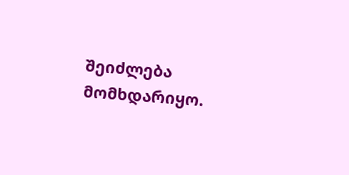შეიძლება მომხდარიყო.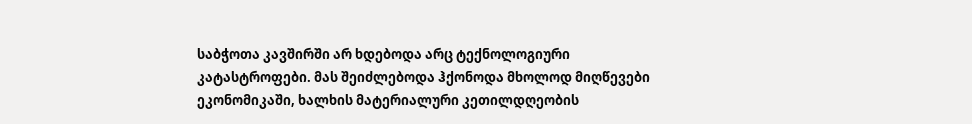საბჭოთა კავშირში არ ხდებოდა არც ტექნოლოგიური კატასტროფები. მას შეიძლებოდა ჰქონოდა მხოლოდ მიღწევები ეკონომიკაში, ხალხის მატერიალური კეთილდღეობის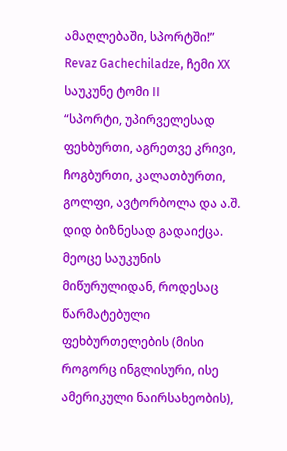ამაღლებაში, სპორტში!”
Revaz Gachechiladze, ჩემი XX საუკუნე ტომი II
“სპორტი, უპირველესად ფეხბურთი, აგრეთვე კრივი, ჩოგბურთი, კალათბურთი, გოლფი, ავტორბოლა და ა.შ. დიდ ბიზნესად გადაიქცა. მეოცე საუკუნის მიწურულიდან, როდესაც წარმატებული ფეხბურთელების (მისი როგორც ინგლისური, ისე ამერიკული ნაირსახეობის),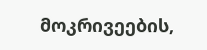მოკრივეების,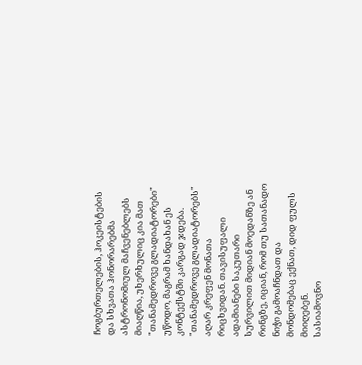ჩოგბურთელების, ჰოკეისტების და სხვათა ჰონორარებმა ასტრონომიულ მაჩვენებლებს მიაღწია, უხერხულიც კია მათ "თანამედროვე გლადიატორები" უწოდო, მაგრამ ხანდახან ეს კონტექსტში კარგად ჯდება.
"თანამედროვე გლადიატორებს" აღარ კრეფენ მონათა რიცხვიდან. თავისუფალი ადამიანები საკუთარი სურვილით მიდიან მოედანზე ან რინგზე, იციან, რომ თუ სათანადო ნიჭი გამოაჩნდათ და მონდომებაც ექნათ, დიდ ფულს მიიღებენ.
სასიამოვნო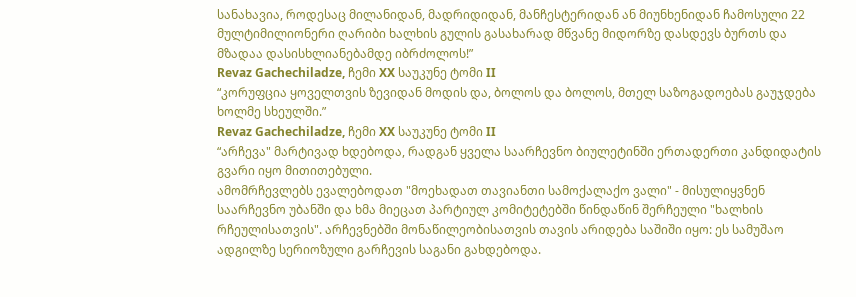სანახავია, როდესაც მილანიდან, მადრიდიდან, მანჩესტერიდან ან მიუნხენიდან ჩამოსული 22 მულტიმილიონერი ღარიბი ხალხის გულის გასახარად მწვანე მიდორზე დასდევს ბურთს და მზადაა დასისხლიანებამდე იბრძოლოს!”
Revaz Gachechiladze, ჩემი XX საუკუნე ტომი II
“კორუფცია ყოველთვის ზევიდან მოდის და, ბოლოს და ბოლოს, მთელ საზოგადოებას გაუჯდება ხოლმე სხეულში.”
Revaz Gachechiladze, ჩემი XX საუკუნე ტომი II
“არჩევა" მარტივად ხდებოდა, რადგან ყველა საარჩევნო ბიულეტინში ერთადერთი კანდიდატის გვარი იყო მითითებული.
ამომრჩევლებს ევალებოდათ "მოეხადათ თავიანთი სამოქალაქო ვალი" - მისულიყვნენ საარჩევნო უბანში და ხმა მიეცათ პარტიულ კომიტეტებში წინდაწინ შერჩეული "ხალხის რჩეულისათვის". არჩევნებში მონაწილეობისათვის თავის არიდება საშიში იყო: ეს სამუშაო ადგილზე სერიოზული გარჩევის საგანი გახდებოდა.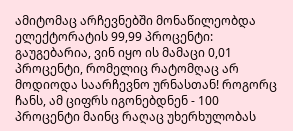ამიტომაც არჩევნებში მონაწილეობდა ელექტორატის 99,99 პროცენტი: გაუგებარია, ვინ იყო ის მამაცი 0,01 პროცენტი, რომელიც რატომღაც არ მოდიოდა საარჩევნო ურნასთან! როგორც ჩანს, ამ ციფრს იგონებდნენ - 100 პროცენტი მაინც რაღაც უხერხულობას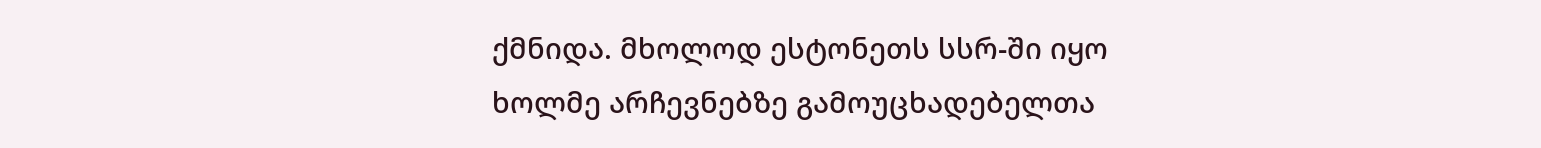ქმნიდა. მხოლოდ ესტონეთს სსრ-ში იყო ხოლმე არჩევნებზე გამოუცხადებელთა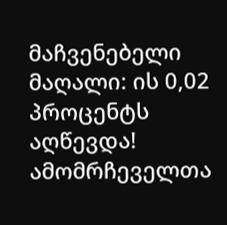მაჩვენებელი მაღალი: ის 0,02 პროცენტს აღწევდა!
ამომრჩეველთა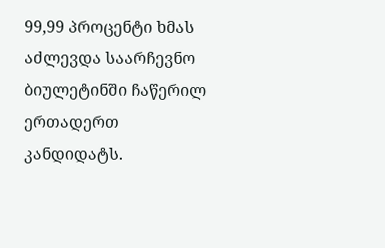99,99 პროცენტი ხმას აძლევდა საარჩევნო ბიულეტინში ჩაწერილ ერთადერთ კანდიდატს.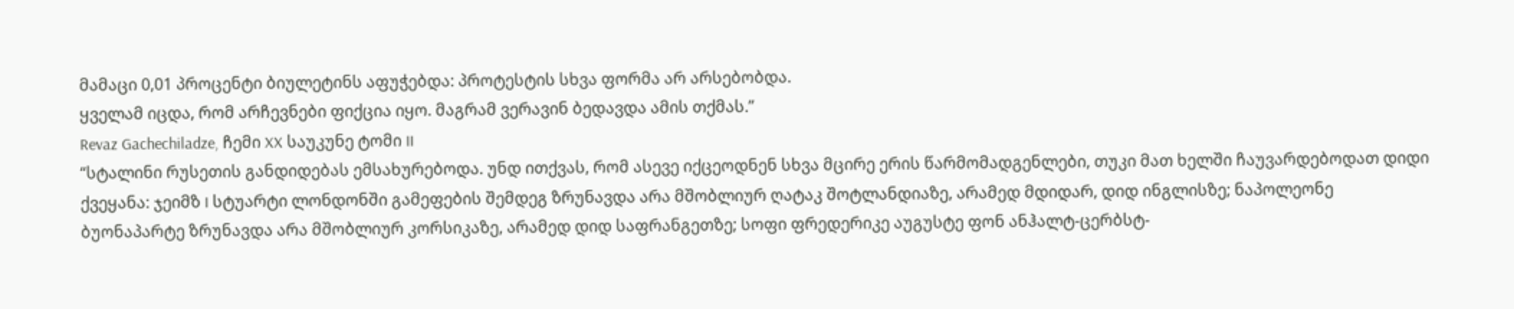მამაცი 0,01 პროცენტი ბიულეტინს აფუჭებდა: პროტესტის სხვა ფორმა არ არსებობდა.
ყველამ იცდა, რომ არჩევნები ფიქცია იყო. მაგრამ ვერავინ ბედავდა ამის თქმას.”
Revaz Gachechiladze, ჩემი XX საუკუნე ტომი II
“სტალინი რუსეთის განდიდებას ემსახურებოდა. უნდ ითქვას, რომ ასევე იქცეოდნენ სხვა მცირე ერის წარმომადგენლები, თუკი მათ ხელში ჩაუვარდებოდათ დიდი ქვეყანა: ჯეიმზ I სტუარტი ლონდონში გამეფების შემდეგ ზრუნავდა არა მშობლიურ ღატაკ შოტლანდიაზე, არამედ მდიდარ, დიდ ინგლისზე; ნაპოლეონე ბუონაპარტე ზრუნავდა არა მშობლიურ კორსიკაზე, არამედ დიდ საფრანგეთზე; სოფი ფრედერიკე აუგუსტე ფონ ანჰალტ-ცერბსტ-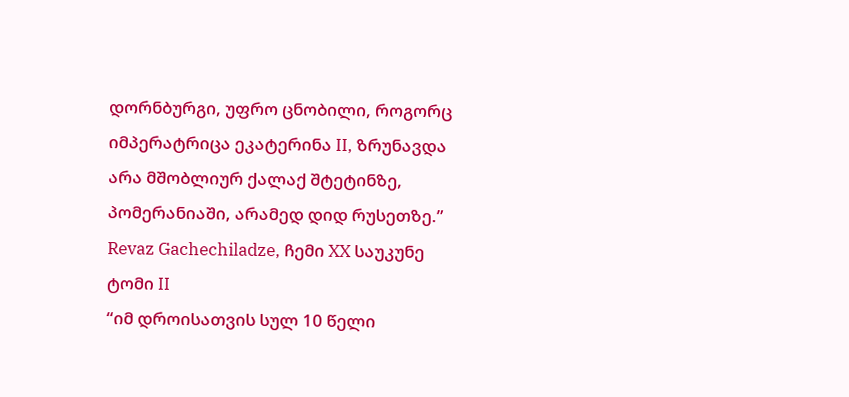დორნბურგი, უფრო ცნობილი, როგორც იმპერატრიცა ეკატერინა II, ზრუნავდა არა მშობლიურ ქალაქ შტეტინზე, პომერანიაში, არამედ დიდ რუსეთზე.”
Revaz Gachechiladze, ჩემი XX საუკუნე ტომი II
“იმ დროისათვის სულ 10 წელი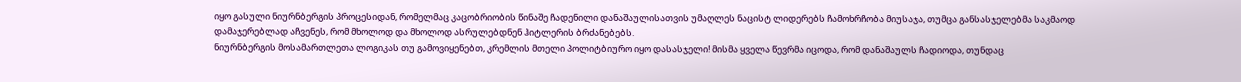იყო გასული ნიურნბერგის პროცესიდან, რომელმაც კაცობრიობის წინაშე ჩადენილი დანაშაულისათვის უმაღლეს ნაცისტ ლიდერებს ჩამოხრჩობა მიუსაჯა, თუმცა განსასჯელებმა საკმაოდ დამაჯერებლად აჩვენეს, რომ მხოლოდ და მხოლოდ ასრულებდნენ ჰიტლერის ბრძანებებს.
ნიურნბერგის მოსამართლეთა ლოგიკას თუ გამოვიყენებთ, კრემლის მთელი პოლიტბიურო იყო დასასჯელი! მისმა ყველა წევრმა იცოდა, რომ დანაშაულს ჩადიოდა, თუნდაც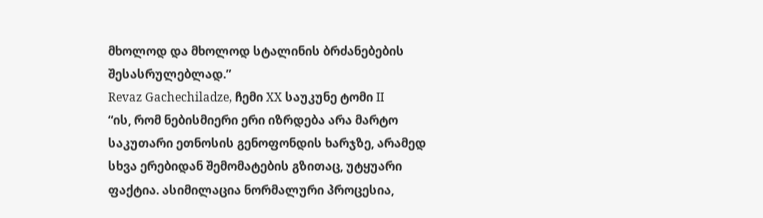მხოლოდ და მხოლოდ სტალინის ბრძანებების შესასრულებლად.”
Revaz Gachechiladze, ჩემი XX საუკუნე ტომი II
“ის, რომ ნებისმიერი ერი იზრდება არა მარტო საკუთარი ეთნოსის გენოფონდის ხარჯზე, არამედ სხვა ერებიდან შემომატების გზითაც, უტყუარი ფაქტია. ასიმილაცია ნორმალური პროცესია,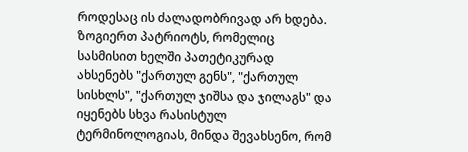როდესაც ის ძალადობრივად არ ხდება.
ზოგიერთ პატრიოტს, რომელიც სასმისით ხელში პათეტიკურად ახსენებს "ქართულ გენს", "ქართულ სისხლს", "ქართულ ჯიშსა და ჯილაგს" და იყენებს სხვა რასისტულ ტერმინოლოგიას, მინდა შევახსენო, რომ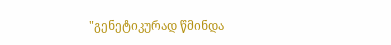"გენეტიკურად წმინდა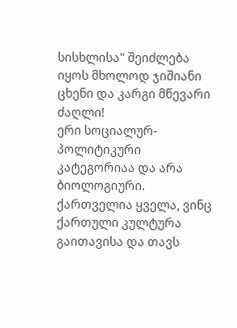სისხლისა" შეიძლება იყოს მხოლოდ ჯიშიანი ცხენი და კარგი მწევარი ძაღლი!
ერი სოციალურ-პოლიტიკური კატეგორიაა და არა ბიოლოგიური. ქართველია ყველა, ვინც ქართული კულტურა გაითავისა და თავს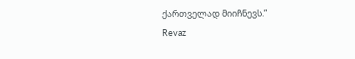ქართველად მიიჩნევს.”
Revaz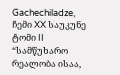Gachechiladze, ჩემი XX საუკუნე ტომი II
“სამწუხარო რეალობა ისაა,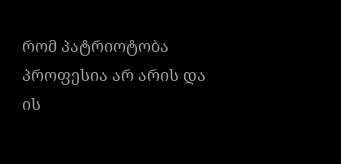რომ პატრიოტობა პროფესია არ არის და ის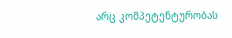არც კომპეტენტურობას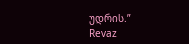უდრის.”
Revaz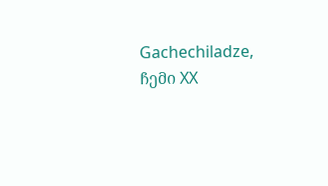Gachechiladze, ჩემი XX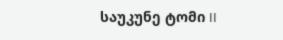საუკუნე ტომი II